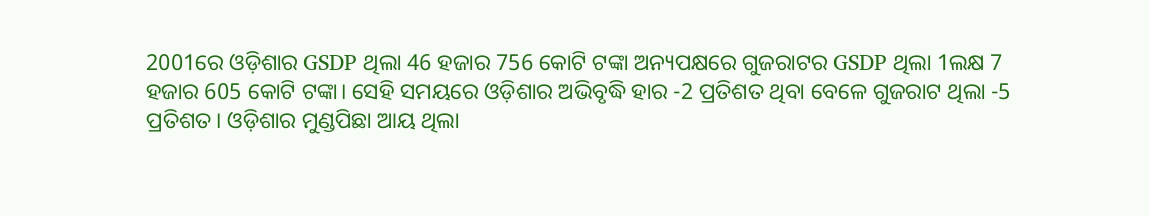2001ରେ ଓଡ଼ିଶାର GSDP ଥିଲା 46 ହଜାର 756 କୋଟି ଟଙ୍କା ଅନ୍ୟପକ୍ଷରେ ଗୁଜରାଟର GSDP ଥିଲା 1ଲକ୍ଷ 7 ହଜାର 605 କୋଟି ଟଙ୍କା। ସେହି ସମୟରେ ଓଡ଼ିଶାର ଅଭିବୃଦ୍ଧି ହାର -2 ପ୍ରତିଶତ ଥିବା ବେଳେ ଗୁଜରାଟ ଥିଲା -5 ପ୍ରତିଶତ। ଓଡ଼ିଶାର ମୁଣ୍ଡପିଛା ଆୟ ଥିଲା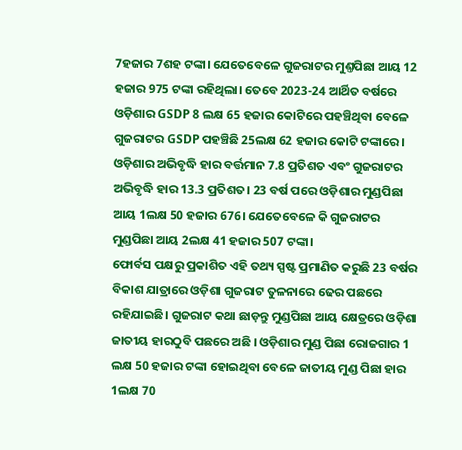7ହଜାର 7ଶହ ଟଙ୍କା। ଯେତେବେଳେ ଗୁଜରାଟର ମୁଣ୍ତପିଛା ଆୟ 12 ହଜାର 975 ଟଙ୍କା ରହିଥିଲା। ତେବେ 2023-24 ଆର୍ଥିତ ବର୍ଷରେ ଓଡ଼ିଶାର GSDP 8 ଲକ୍ଷ 65 ହଜାର କୋଟିରେ ପହଞ୍ଚିଥିବା ବେଳେ ଗୁଜରାଟର GSDP ପହଞ୍ଚିଛି 25ଲକ୍ଷ 62 ହଜାର କୋଟି ଟଙ୍କାରେ। ଓଡ଼ିଶାର ଅଭିବୃଦ୍ଧି ହାର ବର୍ତ୍ତମାନ 7.8 ପ୍ରତିଶତ ଏବଂ ଗୁଜରାଟର ଅଭିବୃଦ୍ଧି ହାର 13.3 ପ୍ରତିଶତ। 23 ବର୍ଷ ପରେ ଓଡ଼ିଶାର ମୁଣ୍ଡପିଛା ଆୟ 1ଲକ୍ଷ 50 ହଜାର 676। ଯେତେବେଳେ କି ଗୁଜରାଟର ମୁଣ୍ଡପିଛା ଆୟ 2ଲକ୍ଷ 41 ହଜାର 507 ଟଙ୍କା।
ଫୋର୍ବସ ପକ୍ଷରୁ ପ୍ରକାଶିତ ଏହି ତଥ୍ୟ ସ୍ପଷ୍ଟ ପ୍ରମାଣିତ କରୁଛି 23 ବର୍ଷର ବିକାଶ ଯାତ୍ରାରେ ଓଡ଼ିଶା ଗୁଜରାଟ ତୁଳନାରେ ଢେର ପଛରେ ରହିଯାଇଛି। ଗୁଜରାଟ କଥା ଛାଡ଼ନ୍ତୁ ମୁଣ୍ଡପିଛା ଆୟ କ୍ଷେତ୍ରରେ ଓଡ଼ିଶା ଜାତୀୟ ହାରଠୁବି ପଛରେ ଅଛି । ଓଡ଼ିଶାର ମୁଣ୍ଡ ପିଛା ରୋଜଗାର 1 ଲକ୍ଷ 50 ହଜାର ଟଙ୍କା ହୋଇଥିବା ବେଳେ ଜାତୀୟ ମୁଣ୍ଡ ପିଛା ହାର 1ଲକ୍ଷ 70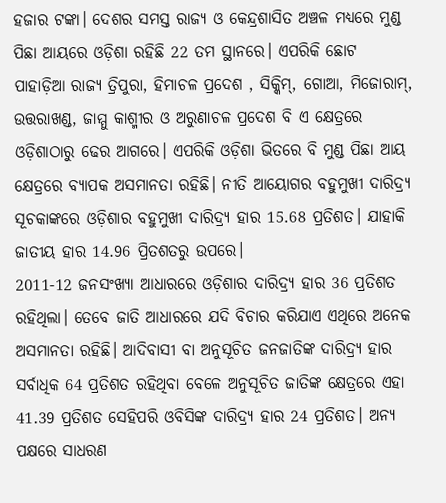ହଜାର ଟଙ୍କା। ଦେଶର ସମସ୍ତ ରାଜ୍ୟ ଓ କେନ୍ଦ୍ରଶାସିତ ଅଞ୍ଚଳ ମଧ୍ୟରେ ମୁଣ୍ଡ ପିଛା ଆୟରେ ଓଡ଼ିଶା ରହିଛି 22 ତମ ସ୍ଥାନରେ। ଏପରିକି ଛୋଟ ପାହାଡ଼ିଆ ରାଜ୍ୟ ତ୍ରିପୁରା, ହିମାଚଳ ପ୍ରଦେଶ , ସିକ୍କିମ୍, ଗୋଆ, ମିଜୋରାମ୍, ଉତ୍ତରାଖଣ୍ଡ, ଜାମ୍ମୁ କାଶ୍ମୀର ଓ ଅରୁଣାଚଳ ପ୍ରଦେଶ ବି ଏ କ୍ଷେତ୍ରରେ ଓଡ଼ିଶାଠାରୁ ଢେର ଆଗରେ। ଏପରିକି ଓଡ଼ିଶା ଭିତରେ ବି ମୁଣ୍ଡ ପିଛା ଆୟ କ୍ଷେତ୍ରରେ ବ୍ୟାପକ ଅସମାନତା ରହିଛି। ନୀତି ଆୟୋଗର ବହୁମୁଖୀ ଦାରିଦ୍ର୍ୟ ସୂଚକାଙ୍କରେ ଓଡ଼ିଶାର ବହୁମୁଖୀ ଦାରିଦ୍ର୍ୟ ହାର 15.68 ପ୍ରତିଶତ। ଯାହାକି ଜାତୀୟ ହାର 14.96 ପ୍ରିତଶତରୁ ଉପରେ।
2011-12 ଜନସଂଖ୍ୟା ଆଧାରରେ ଓଡ଼ିଶାର ଦାରିଦ୍ର୍ୟ ହାର 36 ପ୍ରତିଶତ ରହିଥିଲା। ତେବେ ଜାତି ଆଧାରରେ ଯଦି ବିଚାର କରିଯାଏ ଏଥିରେ ଅନେକ ଅସମାନତା ରହିଛି। ଆଦିବାସୀ ବା ଅନୁସୂଚିତ ଜନଜାତିଙ୍କ ଦାରିଦ୍ର୍ୟ ହାର ସର୍ବାଧିକ 64 ପ୍ରତିଶତ ରହିଥିବା ବେଳେ ଅନୁସୂଚିତ ଜାତିଙ୍କ କ୍ଷେତ୍ରରେ ଏହା 41.39 ପ୍ରତିଶତ ସେହିପରି ଓବିସିଙ୍କ ଦାରିଦ୍ର୍ୟ ହାର 24 ପ୍ରତିଶତ। ଅନ୍ୟ ପକ୍ଷରେ ସାଧରଣ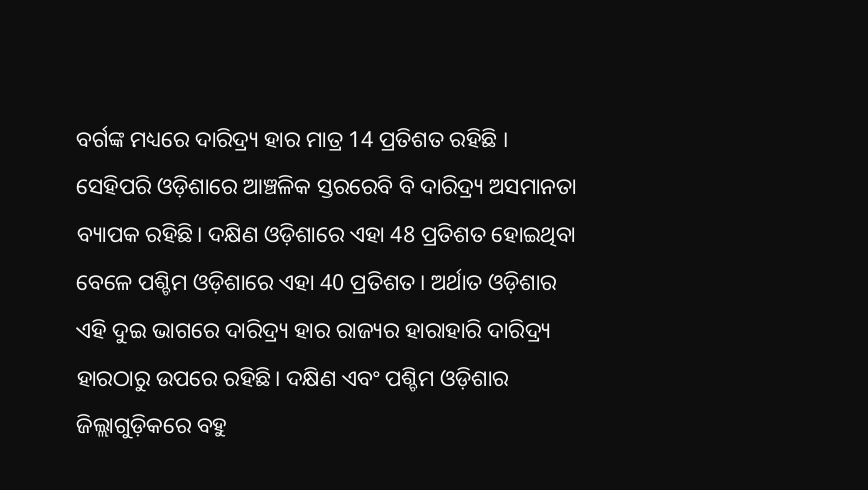ବର୍ଗଙ୍କ ମଧ୍ୟରେ ଦାରିଦ୍ର୍ୟ ହାର ମାତ୍ର 14 ପ୍ରତିଶତ ରହିଛି ।
ସେହିପରି ଓଡ଼ିଶାରେ ଆଞ୍ଚଳିକ ସ୍ତରରେବି ବି ଦାରିଦ୍ର୍ୟ ଅସମାନତା ବ୍ୟାପକ ରହିଛି। ଦକ୍ଷିଣ ଓଡ଼ିଶାରେ ଏହା 48 ପ୍ରତିଶତ ହୋଇଥିବା ବେଳେ ପଶ୍ଚିମ ଓଡ଼ିଶାରେ ଏହା 40 ପ୍ରତିଶତ। ଅର୍ଥାତ ଓଡ଼ିଶାର ଏହି ଦୁଇ ଭାଗରେ ଦାରିଦ୍ର୍ୟ ହାର ରାଜ୍ୟର ହାରାହାରି ଦାରିଦ୍ର୍ୟ ହାରଠାରୁ ଉପରେ ରହିଛି। ଦକ୍ଷିଣ ଏବଂ ପଶ୍ଚିମ ଓଡ଼ିଶାର ଜିଲ୍ଲାଗୁଡ଼ିକରେ ବହୁ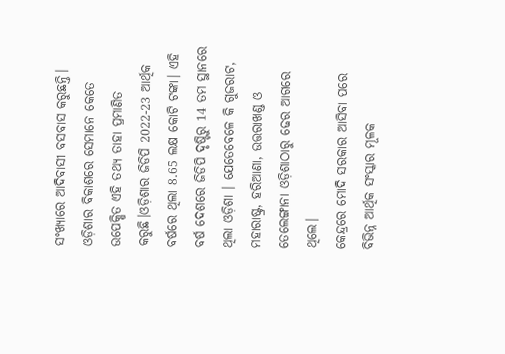ସଂଖ୍ୟାରେ ଆଦିବାସୀ ବସବାସ କରୁଛନ୍ତି। ଓଡ଼ିଶାର ବିକାଶରେ ସେମାନେ କେତେ ଉପେକ୍ଷିତ ଏହି ତଥ୍ୟ ତାହା ପ୍ରମାଣିତ କରୁଛି।ଓଡ଼ିଶାର ଜିଡିପି 2022-23 ଆର୍ଥିକ ବର୍ଷରେ ଥିଲା 8.65 ଲକ୍ଷ କୋଟି ଟଙ୍କା। ଏହି ବର୍ଷ ଦେଶରେ ଜିଡିପି ଦୃଷ୍ଟିରୁ 14 ତମ ସ୍ଥାନରେ ଥିଲା ଓଡ଼ିଶା । ଯେତେବେଳେ କି ଗୁଜରାଟ, ମହାରାଷ୍ଟ୍ର, ହରିଆଣା, ଉତ୍ତରାଖଣ୍ଡ ଓ ତେଲେଙ୍ଗାନା ଓଡ଼ିଶାଠାରୁ ଢେର ଆଗରେ ଥିଲେ।
କେନ୍ଦ୍ରରେ ମୋଦି ସରକାର ଆସିବା ପରେ ବିଭିନ୍ନ ଆର୍ଥିକ ସଂସ୍କାର ମୂଳକ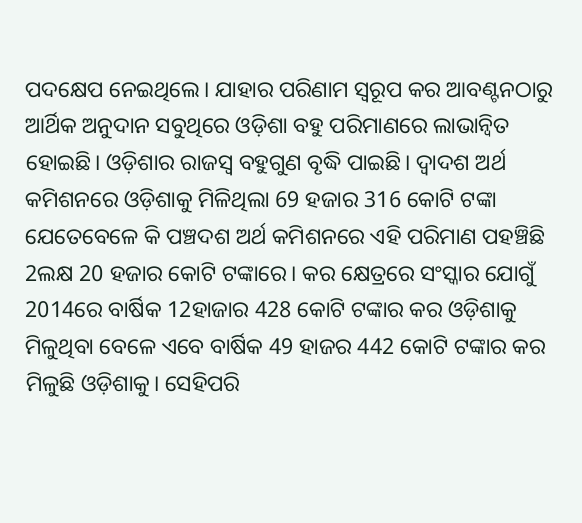ପଦକ୍ଷେପ ନେଇଥିଲେ। ଯାହାର ପରିଣାମ ସ୍ବରୂପ କର ଆବଣ୍ଟନଠାରୁ ଆର୍ଥିକ ଅନୁଦାନ ସବୁଥିରେ ଓଡ଼ିଶା ବହୁ ପରିମାଣରେ ଲାଭାନ୍ବିତ ହୋଇଛି। ଓଡ଼ିଶାର ରାଜସ୍ବ ବହୁଗୁଣ ବୃଦ୍ଧି ପାଇଛି। ଦ୍ବାଦଶ ଅର୍ଥ କମିଶନରେ ଓଡ଼ିଶାକୁ ମିଳିଥିଲା 69 ହଜାର 316 କୋଟି ଟଙ୍କା ଯେତେବେଳେ କି ପଞ୍ଚଦଶ ଅର୍ଥ କମିଶନରେ ଏହି ପରିମାଣ ପହଞ୍ଚିଛି 2ଲକ୍ଷ 20 ହଜାର କୋଟି ଟଙ୍କାରେ। କର କ୍ଷେତ୍ରରେ ସଂସ୍କାର ଯୋଗୁଁ 2014ରେ ବାର୍ଷିକ 12ହାଜାର 428 କୋଟି ଟଙ୍କାର କର ଓଡ଼ିଶାକୁ ମିଳୁଥିବା ବେଳେ ଏବେ ବାର୍ଷିକ 49 ହାଜର 442 କୋଟି ଟଙ୍କାର କର ମିଳୁଛି ଓଡ଼ିଶାକୁ। ସେହିପରି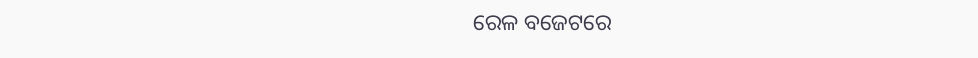ରେଳ ବଜେଟରେ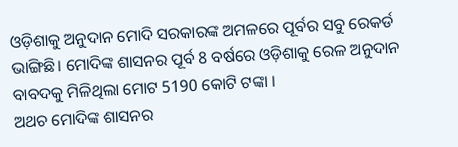ଓଡ଼ିଶାକୁ ଅନୁଦାନ ମୋଦି ସରକାରଙ୍କ ଅମଳରେ ପୂର୍ବର ସବୁ ରେକର୍ଡ ଭାଙ୍ଗିଛି। ମୋଦିଙ୍କ ଶାସନର ପୂର୍ବ 8 ବର୍ଷରେ ଓଡ଼ିଶାକୁ ରେଳ ଅନୁଦାନ ବାବଦକୁ ମିଳିଥିଲା ମୋଟ 5190 କୋଟି ଟଙ୍କା ।
ଅଥଚ ମୋଦିଙ୍କ ଶାସନର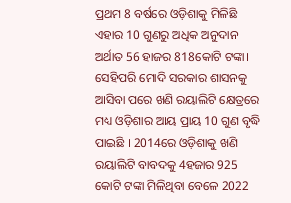ପ୍ରଥମ 8 ବର୍ଷରେ ଓଡ଼ିଶାକୁ ମିଳିଛି ଏହାର 10 ଗୁଣରୁ ଅଧିକ ଅନୁଦାନ ଅର୍ଥାତ 56 ହାଜର 818କୋଟି ଟଙ୍କା। ସେହିପରି ମୋଦି ସରକାର ଶାସନକୁ ଆସିବା ପରେ ଖଣି ରୟାଲିଟି କ୍ଷେତ୍ରରେ ମଧ୍ୟ ଓଡ଼ିଶାର ଆୟ ପ୍ରାୟ 10 ଗୁଣ ବୃଦ୍ଧି ପାଇଛି । 2014ରେ ଓଡ଼ିଶାକୁ ଖଣି ରୟାଲିଟି ବାବଦକୁ 4ହଜାର 925 କୋଟି ଟଙ୍କା ମିଳିଥିବା ବେଳେ 2022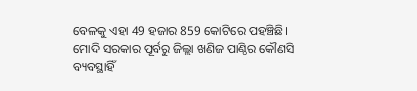ବେଳକୁ ଏହା 49 ହଜାର 859 କୋଟିରେ ପହଞ୍ଚିଛି। ମୋଦି ସରକାର ପୂର୍ବରୁ ଜିଲ୍ଲା ଖଣିଜ ପାଣ୍ଠିର କୌଣସି ବ୍ୟବସ୍ଥାହିଁ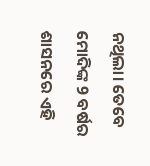ନଥିଲା। ତେବେ ମୋଦିଙ୍କ 9 ବର୍ଷର ଶାସନରେ ଏହି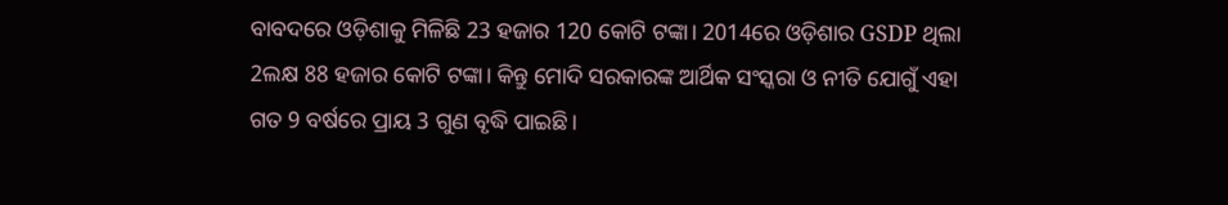ବାବଦରେ ଓଡ଼ିଶାକୁ ମିଳିଛି 23 ହଜାର 120 କୋଟି ଟଙ୍କା। 2014ରେ ଓଡ଼ିଶାର GSDP ଥିଲା 2ଲକ୍ଷ 88 ହଜାର କୋଟି ଟଙ୍କା। କିନ୍ତୁ ମୋଦି ସରକାରଙ୍କ ଆର୍ଥିକ ସଂସ୍କରା ଓ ନୀତି ଯୋଗୁଁ ଏହା ଗତ 9 ବର୍ଷରେ ପ୍ରାୟ 3 ଗୁଣ ବୃଦ୍ଧି ପାଇଛି।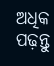ଅଧିକ ପଢ଼ନ୍ତୁ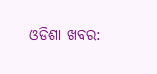ଓଡିଶା ଖବର: